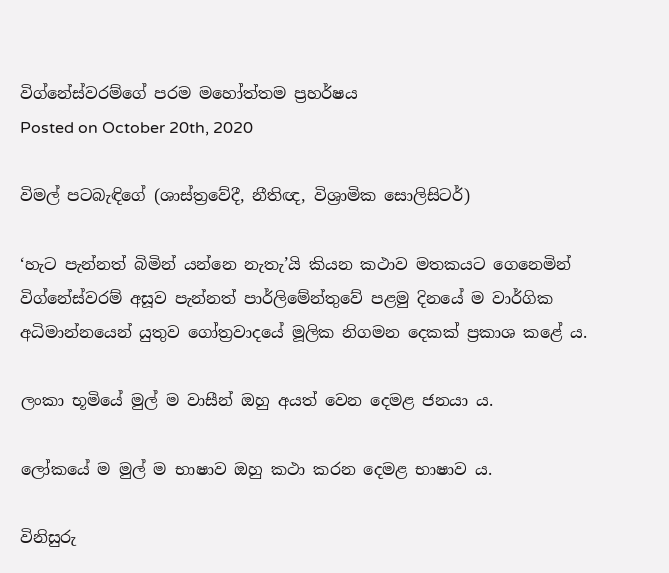විග්නේස්වරම්ගේ පරම මහෝත්තම ප්‍රහර්ෂය
Posted on October 20th, 2020

විමල් පටබැඳිගේ (ශාස්ත්‍රවේදී, නීතිඥ, විශ්‍රාමික සොලිසිටර්)

‘හැට පැන්නත් බිමින් යන්නෙ නැතැ’යි කියන කථාව මතකයට ගෙනෙමින් විග්නේස්වරම් අසූව පැන්නත් පාර්ලිමේන්තුවේ පළමු දිනයේ ම වාර්ගික අධිමාන්නයෙන් යුතුව ගෝත්‍රවාදයේ මූලික නිගමන දෙකක් ප්‍රකාශ කළේ ය.

ලංකා භූමියේ මුල් ම වාසීන් ඔහු අයත් වෙන දෙමළ ජනයා ය.

ලෝකයේ ම මුල් ම භාෂාව ඔහු කථා කරන දෙමළ භාෂාව ය.

විනිසුරු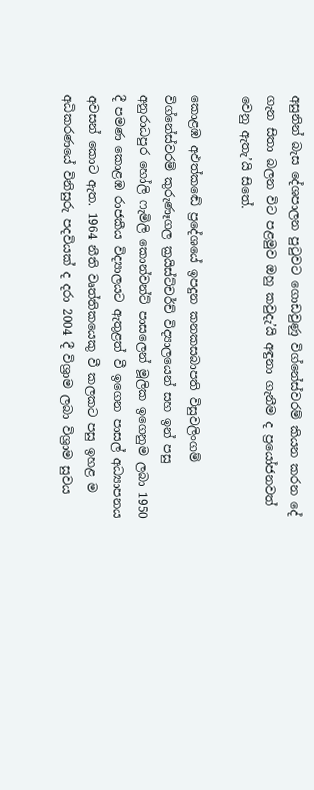අසුනින් බැස දේශපාලන පුටුවට ගොඩවුණු විග්නේස්වරම් කියන කරන දේ ගැන සිතා බලන විට පළමුව ඔහු කවුදැ’යි අඳුනා ගැනීම ද ප්‍රයෝජනවත් වෙනු ඇතැ’යි සිතේ.

කොළඹ අඵත්කඬේ ප්‍රදේශයේ ඉපදුන කනකසබාපති විසුවලිංගම් විග්නේස්වරම් කුරුණෑගල ක්‍රයිස්ට්චර්ච් විද්‍යාලයෙන් සහ ඉන් පසු අනුරාධපුර හෝලි ෆැමිලි කොන්වන්ට් පාසලෙන් මූලික ඉගෙනුම ලබා 1950 දී පමණ කොළඹ රාජකීය විද්‍යාලයට ඇතුළත් වී ඉගෙන පාසල් අධ්‍යාපනය අවසන් කොට ඇත. 1964 නීති වෘත්තිකයෙකු වී කලකට පසු ඉහළ ම අධිකරණයේ විනිසුරු පදවියක් ද දරා 2004 දී විශ්‍රාම ලබා විශ්‍රාම සුවය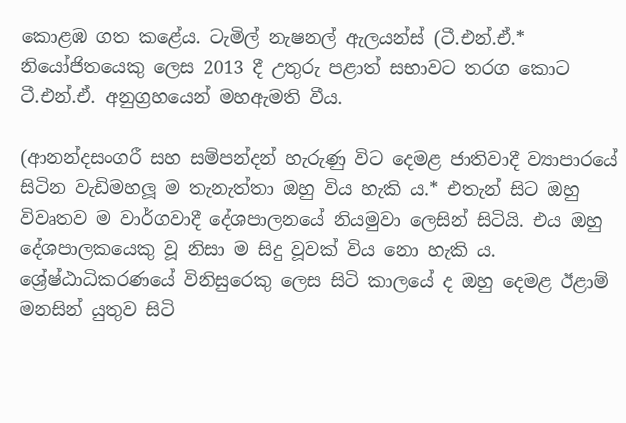කොළඹ ගත කළේය. ටැමිල් නැෂනල් ඇලයන්ස් (ටී.එන්.ඒ.* නියෝජිතයෙකු ලෙස 2013 දී උතුරු පළාත් සභාවට තරග කොට ටී.එන්.ඒ. අනුග්‍රහයෙන් මහඇමති වීය.

(ආනන්දසංගරී සහ සම්පන්දන් හැරුණු විට දෙමළ ජාතිවාදී ව්‍යාපාරයේ සිටින වැඩිමහලූ ම තැනැත්තා ඔහු විය හැකි ය.* එතැන් සිට ඔහු විවෘතව ම වාර්ගවාදී දේශපාලනයේ නියමුවා ලෙසින් සිටියි. එය ඔහු දේශපාලකයෙකු වූ නිසා ම සිදු වූවක් විය නො හැකි ය. ශ්‍රේෂ්ඨාධිකරණයේ විනිසුරෙකු ලෙස සිටි කාලයේ ද ඔහු දෙමළ ඊළාම් මනසින් යුතුව සිටි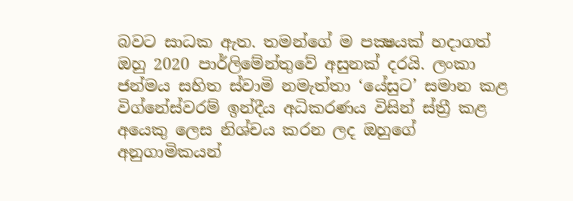බවට සාධක ඇත. තමන්ගේ ම පක්‍ෂයක් හදාගත් ඔහු 2020 පාර්ලිමේන්තුවේ අසුනක් දරයි. ලංකා ජන්මය සහිත ස්වාමි නමැත්තා ‘යේසුට’ සමාන කළ විග්නේස්වරම් ඉන්දීය අධිකරණය විසින් ස්ත්‍රී කළ අයෙකු ලෙස නිශ්චය කරන ලද ඔහුගේ අනුගාමිකයන්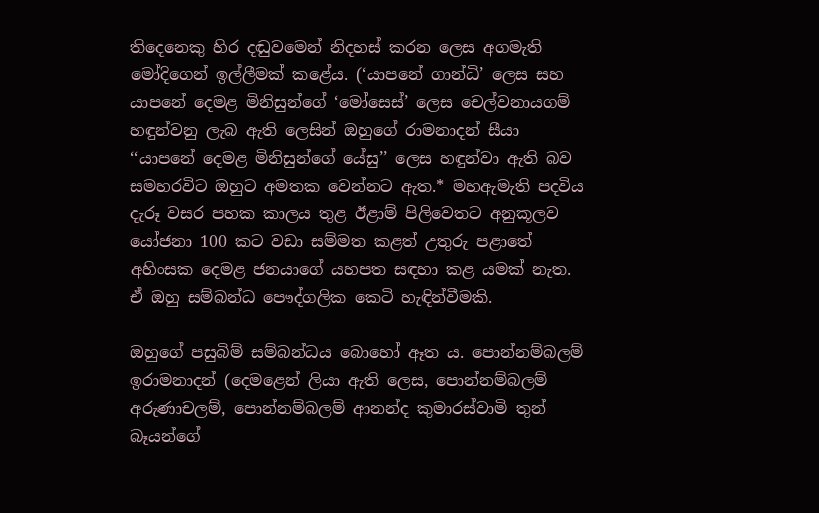තිදෙනෙකු හිර දඬුවමෙන් නිදහස් කරන ලෙස අගමැති මෝදිගෙන් ඉල්ලීමක් කළේය. (‘යාපනේ ගාන්ධි’ ලෙස සහ යාපනේ දෙමළ මිනිසුන්ගේ ‘මෝසෙස්’ ලෙස චෙල්වනායගම් හඳුන්වනු ලැබ ඇති ලෙසින් ඔහුගේ රාමනාදන් සීයා ‘‘යාපනේ දෙමළ මිනිසුන්ගේ යේසු’’ ලෙස හඳුන්වා ඇති බව සමහරවිට ඔහුට අමතක වෙන්නට ඇත.* මහඇමැති පදවිය දැරූ වසර පහක කාලය තුළ ඊළාම් පිලිවෙතට අනුකූලව යෝජනා 100 කට වඩා සම්මත කළත් උතුරු පළාතේ අහිංසක දෙමළ ජනයාගේ යහපත සඳහා කළ යමක් නැත. ඒ ඔහු සම්බන්ධ පෞද්ගලික කෙටි හැඳින්වීමකි.

ඔහුගේ පසුබිම් සම්බන්ධය බොහෝ ඈත ය. පොන්නම්බලම් ඉරාමනාදන් (දෙමළෙන් ලියා ඇති ලෙස, පොන්නම්බලම් අරුණාචලම්, පොන්නම්බලම් ආනන්ද කුමාරස්වාමි තුන් බෑයන්ගේ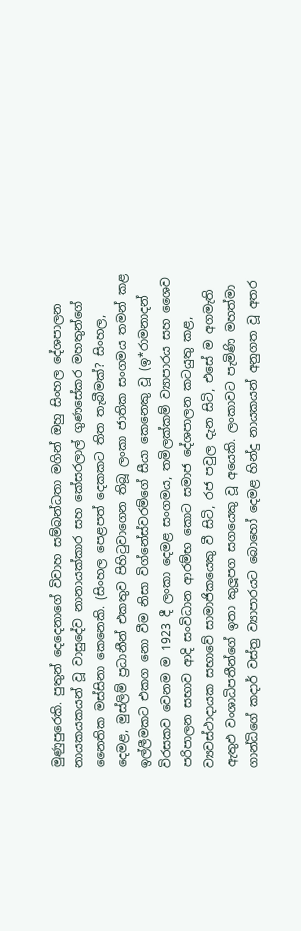මුණුපුරෙකි. පුතුන් දෙදෙනාගේ විවාහ සම්බන්ධතා මගින් ඔහු සිංහල දේශපාලන නායකයකයන් වූ වාසුදේව නානායක්කාර සහ කේසරලාල් ගුණසේකර මහතුන්ගේ නෛතික මස්සිනා කෙනෙකි. (සිංහල පෙළපත් දෙකකට තිත තැබීමක්? සිංහල, දෙමළ, මුස්ලිම් ප්‍රධානීන් එකතුව පිහිටුවාගෙන තිබූ ලංකා ජාතික සංගමය තමන් කළ ඉල්ලීමකට එකග නො වීම නිසා විග්නේස්වරම්ගේ සීයා කෙනෙකු වූ (ඉ*රාමනාදන් විරසකව වෙනම ම 1923 දී ලංකා දෙමළ සංගමය, තමිලක්කම් ව්‍යාපාරය සහ ශෛව පරිපාලන සභාව ආදි සංවිධාන ආරම්භ කොට සමාජ දේශපාලන කටයුතු කළ, ව්‍යවස්ථාදායක සභාවේ සාමාජිකයෙකු වී සිටි, රජ පවුල දැන සිටි, එසේ ම අගමැති ඇතුඵ වංශාධිපතීන්ගේ ඉතා කුලූපග සගයෙකු වූ අයෙකි. ලංකාවට පැමිණි මහත්මා ගාන්ධිගේ කදාර් වස්ත්‍ර ව්‍යාපාරයට බොහෝ දෙමළ හින්දු නායකයන් අනුගත වූ අතර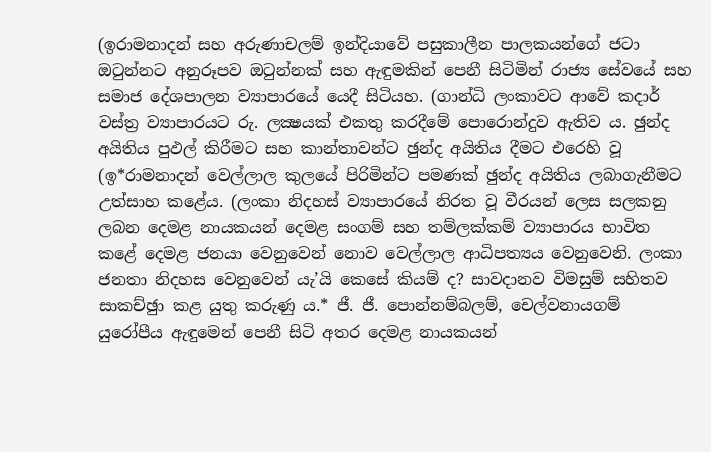(ඉරාමනාදන් සහ අරුණාචලම් ඉන්දියාවේ පසුකාලීන පාලකයන්ගේ ජටා ඔටුන්නට අනුරූපව ඔටුන්නක් සහ ඇඳුමකින් පෙනී සිටිමින් රාජ්‍ය සේවයේ සහ සමාජ දේශපාලන ව්‍යාපාරයේ යෙදී සිටියහ. (ගාන්ධි ලංකාවට ආවේ කදාර් වස්ත්‍ර ව්‍යාපාරයට රු. ලක්‍ෂයක් එකතු කරදීමේ පොරොන්දුව ඇතිව ය. ඡුන්ද අයිතිය පුඵල් කිරීමට සහ කාන්තාවන්ට ඡුන්ද අයිතිය දීමට එරෙහි වූ (ඉ*රාමනාදන් වෙල්ලාල කුලයේ පිරිමින්ට පමණක් ඡුන්ද අයිතිය ලබාගැනීමට උත්සාහ කළේය. (ලංකා නිදහස් ව්‍යාපාරයේ නිරත වූ වීරයන් ලෙස සලකනු ලබන දෙමළ නායකයන් දෙමළ සංගම් සහ තම්ලක්කම් ව්‍යාපාරය භාවිත කළේ දෙමළ ජනයා වෙනුවෙන් නොව වෙල්ලාල ආධිපත්‍යය වෙනුවෙනි. ලංකා ජනතා නිදහස වෙනුවෙන් යැ’යි කෙසේ කියම් ද? සාවදානව විමසුම් සහිතව සාකච්ඡුා කළ යුතු කරුණු ය.* ජී. ජී. පොන්නම්බලම්, චෙල්වනායගම් යුරෝපීය ඇඳුමෙන් පෙනී සිටි අතර දෙමළ නායකයන්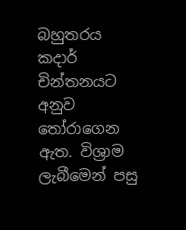බහුතරය කදාර් චින්තනයට අනුව තෝරාගෙන ඇත. විශ්‍රාම ලැබීමෙන් පසු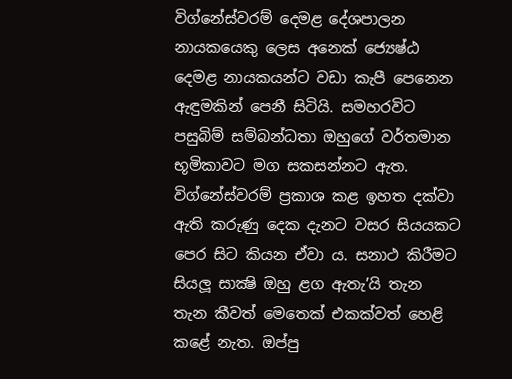විග්නේස්වරම් දෙමළ දේශපාලන නායකයෙකු ලෙස අනෙක් ජ්‍යෙෂ්ඨ දෙමළ නායකයන්ට වඩා කැපී පෙනෙන ඇඳුමකින් පෙනී සිටියි. සමහරවිට පසුබිම් සම්බන්ධතා ඔහුගේ වර්තමාන භූමිකාවට මග සකසන්නට ඇත. විග්නේස්වරම් ප්‍රකාශ කළ ඉහත දක්වා ඇති කරුණු දෙක දැනට වසර සියයකට පෙර සිට කියන ඒවා ය. සනාථ කිරීමට සියලූ සාක්‍ෂි ඔහු ළග ඇතැ’යි තැන තැන කීවත් මෙතෙක් එකක්වත් හෙළි කළේ නැත. ඔප්පු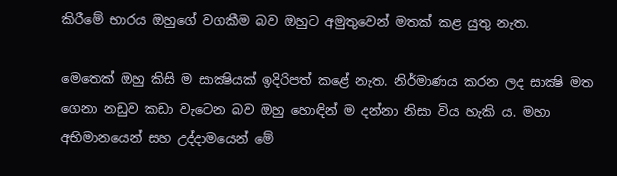කිරීමේ භාරය ඔහුගේ වගකීම බව ඔහුට අමුතුවෙන් මතක් කළ යුතු නැත.

මෙතෙක් ඔහු කිසි ම සාක්‍ෂියක් ඉදිරිපත් කළේ නැත. නිර්මාණය කරන ලද සාක්‍ෂි මත ගෙනා නඩුව කඩා වැටෙන බව ඔහු හොඳින් ම දන්නා නිසා විය හැකි ය. මහා අභිමානයෙන් සහ උද්දාමයෙන් මේ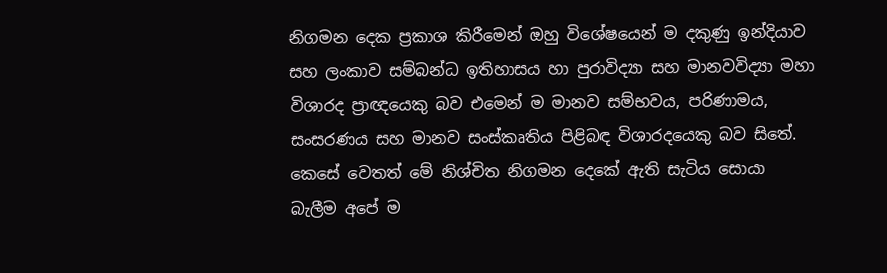නිගමන දෙක ප්‍රකාශ කිරීමෙන් ඔහු විශේෂයෙන් ම දකුණු ඉන්දියාව සහ ලංකාව සම්බන්ධ ඉතිහාසය හා පුරාවිද්‍යා සහ මානවවිද්‍යා මහා විශාරද ප්‍රාඥයෙකු බව එමෙන් ම මානව සම්භවය, පරිණාමය, සංසරණය සහ මානව සංස්කෘතිය පිළිබඳ විශාරදයෙකු බව සිතේ. කෙසේ වෙතත් මේ නිශ්චිත නිගමන දෙකේ ඇති සැටිය සොයා බැලීම අපේ ම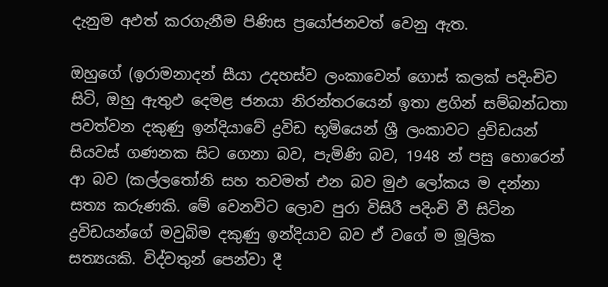දැනුම අඵත් කරගැනීම පිණිස ප්‍රයෝජනවත් වෙනු ඇත.

ඔහුගේ (ඉරාමනාදන් සීයා උදහස්ව ලංකාවෙන් ගොස් කලක් පදිංචිව සිටි, ඔහු ඇතුඵ දෙමළ ජනයා නිරන්තරයෙන් ඉතා ළගින් සම්බන්ධතා පවත්වන දකුණු ඉන්දියාවේ ද්‍රවිඩ භූමියෙන් ශ්‍රී ලංකාවට ද්‍රවිඩයන් සියවස් ගණනක සිට ගෙනා බව, පැමිණි බව, 1948 න් පසු හොරෙන් ආ බව (කල්ලතෝනි සහ තවමත් එන බව මුඵ ලෝකය ම දන්නා සත්‍ය කරුණකි. මේ වෙනවිට ලොව පුරා විසිරී පදිංචි වී සිටින ද්‍රවිඩයන්ගේ මවුබිම දකුණු ඉන්දියාව බව ඒ වගේ ම මූලික සත්‍යයකි. විද්වතුන් පෙන්වා දී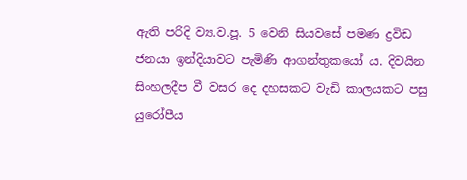ඇති පරිදි ව්‍ය.ව.පූ. 5 වෙනි සියවසේ පමණ ද්‍රවිඩ ජනයා ඉන්දියාවට පැමිණි ආගන්තුකයෝ ය. දිවයින සිංහලදීප වී වසර දෙ දහසකට වැඩි කාලයකට පසු යුරෝපීය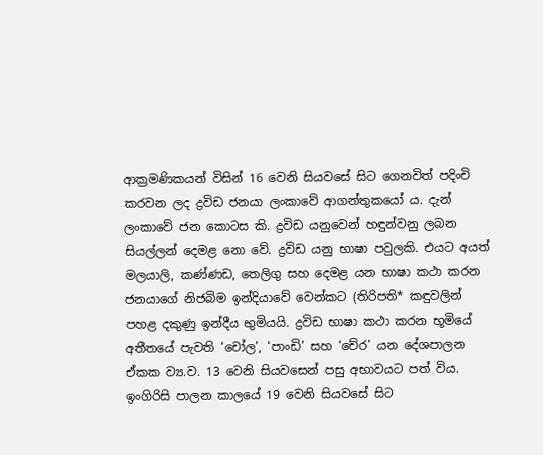ආක්‍රමණිකයන් විසින් 16 වෙනි සියවසේ සිට ගෙනවිත් පදිංචි කරවන ලද ද්‍රවිඩ ජනයා ලංකාවේ ආගන්තුකයෝ ය. දැන් ලංකාවේ ජන කොටස කි. ද්‍රවිඩ යනුවෙන් හඳුන්වනු ලබන සියල්ලන් දෙමළ නො වේ. ද්‍රවිඩ යනු භාෂා පවුලකි. එයට අයත් මලයාලි, කණ්ණඩ, තෙලිගු සහ දෙමළ යන භාෂා කථා කරන ජනයාගේ නිජබිම ඉන්දියාවේ වෙන්කට (තිරිපති* කඳුවලින් පහළ දකුණු ඉන්දීය භුමියයි. ද්‍රවිඩ භාෂා කථා කරන භූමියේ අතීතයේ පැවති ‘චෝල’, ‘පාංඩි’ සහ ‘චේර’ යන දේශපාලන ඒකක ව්‍ය.ව. 13 වෙනි සියවසෙන් පසු අභාවයට පත් විය. ඉංගිරිසි පාලන කාලයේ 19 වෙනි සියවසේ සිට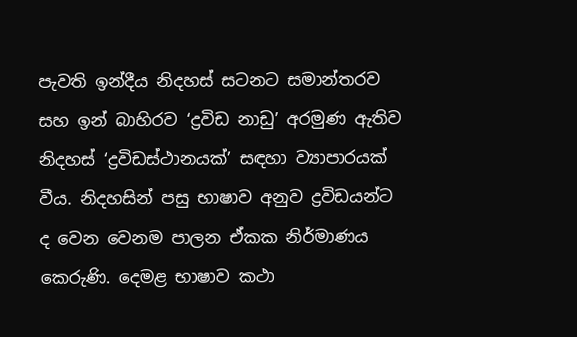පැවති ඉන්දීය නිදහස් සටනට සමාන්තරව සහ ඉන් බාහිරව ‘ද්‍රවිඩ නාඩු’ අරමුණ ඇතිව නිදහස් ‘ද්‍රවිඩස්ථානයක්’ සඳහා ව්‍යාපාරයක් වීය. නිදහසින් පසු භාෂාව අනුව ද්‍රවිඩයන්ට ද වෙන වෙනම පාලන ඒකක නිර්මාණය කෙරුණි. දෙමළ භාෂාව කථා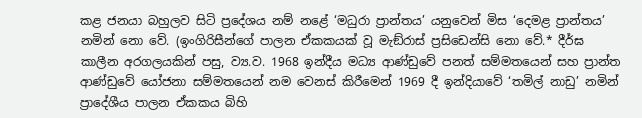කළ ජනයා බහුලව සිටි ප්‍රදේශය නම් නළේ ‘මධුරා ප්‍රාන්තය’ යනුවෙන් මිස ‘දෙමළ ප්‍රාන්තය’ නමින් නො වේ. (ඉංගිරිසීන්ගේ පාලන ඒකකයක් වූ මැඞ්රාස් ප්‍රසිඩෙන්සි නො වේ.* දීර්ඝ කාලීන අරගලයකින් පසු, ව්‍ය.ව. 1968 ඉන්දීය මධ්‍ය ආණ්ඩුවේ පනත් සම්මතයෙන් සහ ප්‍රාන්ත ආණ්ඩුවේ යෝජනා සම්මතයෙන් නම වෙනස් කිරීමෙන් 1969 දී ඉන්දියාවේ ‘තමිල් නාඩු’ නමින් ප්‍රාදේශීය පාලන ඒකකය බිහි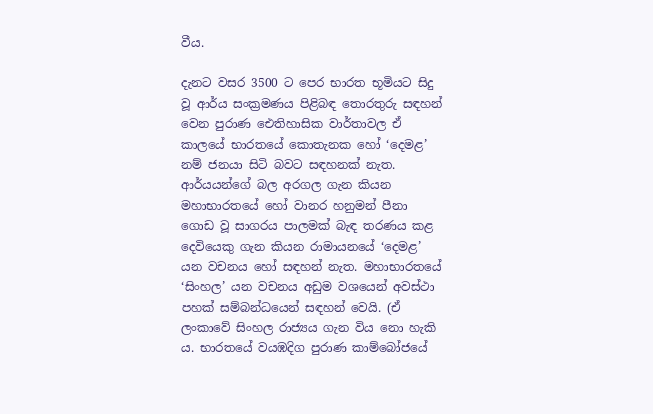වීය.

දැනට වසර 3500 ට පෙර භාරත භූමියට සිදු වූ ආර්ය සංක්‍රමණය පිළිබඳ තොරතුරු සඳහන් වෙන පුරාණ ඓතිහාසික වාර්තාවල ඒ කාලයේ භාරතයේ කොතැනක හෝ ‘දෙමළ’ නම් ජනයා සිටි බවට සඳහනක් නැත. ආර්යයන්ගේ බල අරගල ගැන කියන මහාභාරතයේ හෝ වානර හනුමන් පීනා ගොඩ වූ සාගරය පාලමක් බැඳ තරණය කළ දෙවියෙකු ගැන කියන රාමායනයේ ‘දෙමළ’ යන වචනය හෝ සඳහන් නැත. මහාභාරතයේ ‘සිංහල’ යන වචනය අඩුම වශයෙන් අවස්ථා පහක් සම්බන්ධයෙන් සඳහන් වෙයි. (ඒ ලංකාවේ සිංහල රාජ්‍යය ගැන විය නො හැකි ය. භාරතයේ වයඹදිග පුරාණ කාම්බෝජයේ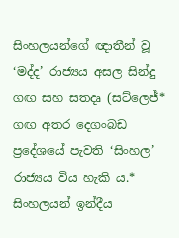සිංහලයන්ගේ ඥාතීන් වූ ‘මද්ද’ රාජ්‍යය අසල සින්දු ගඟ සහ සතදෘ (සට්ලෙජ්* ගඟ අතර දෙගංබඩ ප්‍රදේශයේ පැවති ‘සිංහල’ රාජ්‍යය විය හැකි ය.* සිංහලයන් ඉන්දීය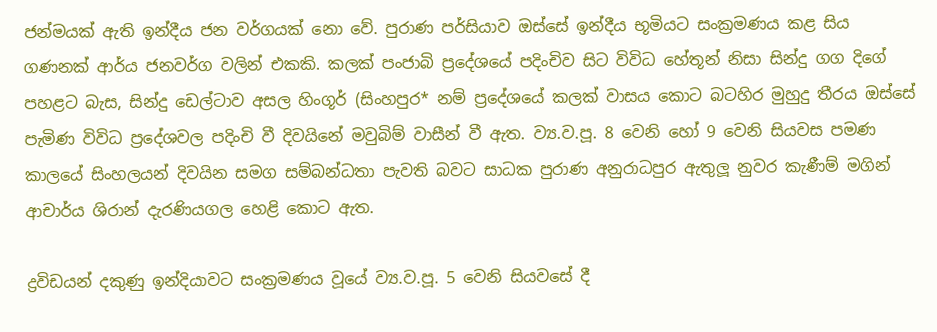ජන්මයක් ඇති ඉන්දීය ජන වර්ගයක් නො වේ. පුරාණ පර්සියාව ඔස්සේ ඉන්දීය භූමියට සංක්‍රමණය කළ සිය ගණනක් ආර්ය ජනවර්ග වලින් එකකි. කලක් පංජාබි ප්‍රදේශයේ පදිංචිව සිට විවිධ හේතූන් නිසා සින්දු ගග දිගේ පහළට බැස, සින්දු ඩෙල්ටාව අසල හිංගූර් (සිංහපුර* නම් ප්‍රදේශයේ කලක් වාසය කොට බටහිර මුහුදු තීරය ඔස්සේ පැමිණ විවිධ ප්‍රදේශවල පදිංචි වී දිවයිනේ මවුබිම් වාසීන් වී ඇත. ව්‍ය.ව.පූ. 8 වෙනි හෝ 9 වෙනි සියවස පමණ කාලයේ සිංහලයන් දිවයින සමග සම්බන්ධතා පැවති බවට සාධක පුරාණ අනුරාධපුර ඇතුලූ නුවර කැණීම් මගින් ආචාර්ය ශිරාන් දැරණියගල හෙළි කොට ඇත.

ද්‍රවිඩයන් දකුණු ඉන්දියාවට සංක්‍රමණය වූයේ ව්‍ය.ව.පූ. 5 වෙනි සියවසේ දී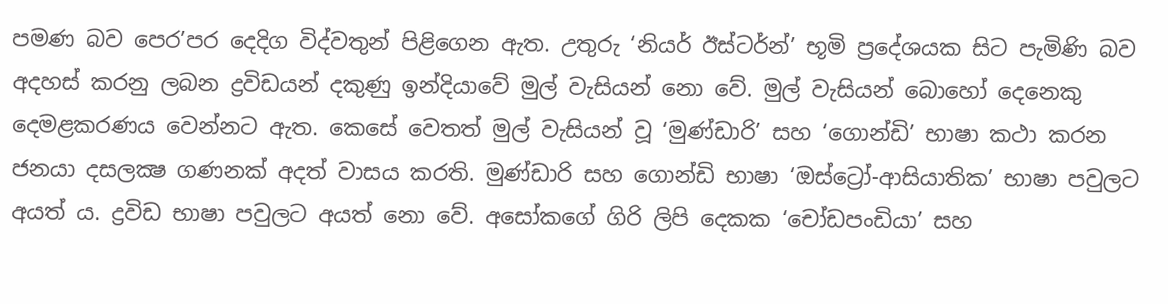පමණ බව පෙර’පර දෙදිග විද්වතුන් පිළිගෙන ඇත. උතුරු ‘නියර් ඊස්ටර්න්’ භූමි ප්‍රදේශයක සිට පැමිණි බව අදහස් කරනු ලබන ද්‍රවිඩයන් දකුණු ඉන්දියාවේ මුල් වැසියන් නො වේ. මුල් වැසියන් බොහෝ දෙනෙකු දෙමළකරණය වෙන්නට ඇත. කෙසේ වෙතත් මුල් වැසියන් වූ ‘මුණ්ඩාරි’ සහ ‘ගොන්ඩි’ භාෂා කථා කරන ජනයා දසලක්‍ෂ ගණනක් අදත් වාසය කරති. මුණ්ඩාරි සහ ගොන්ඩි භාෂා ‘ඔස්ට්‍රෝ-ආසියාතික’ භාෂා පවුලට අයත් ය. ද්‍රවිඩ භාෂා පවුලට අයත් නො වේ. අසෝකගේ ගිරි ලිපි දෙකක ‘චෝඩපංඩියා’ සහ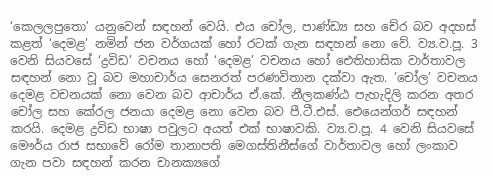‘කෙලලපුතො’ යනුවෙන් සඳහන් වෙයි. එය චෝල, පාණ්ඩ්‍ය සහ චේර බව අදහස් කළත් ‘දෙමළ’ නමින් ජන වර්ගයක් හෝ රටක් ගැන සඳහන් නො වේ. ව්‍ය.ව.පූ. 3 වෙනි සියවසේ ‘ද්‍රවිඩ’ වචනය හෝ ‘දෙමළ’ වචනය හෝ ඓතිහාසික වාර්තාවල සඳහන් නො වූ බව මහාචාර්ය සෙනරත් පරණවිතාන දක්වා ඇත. ’චෝල’ වචනය දෙමළ වචනයක් නො වෙන බව ආචාර්ය ඒ.කේ. නීලකණ්ඨ පැහැදිලි කරන අතර චෝල සහ කේරල ජනයා දෙමළ නො වෙන බව පී.ටී.එස්. ඓයෙන්ගර් සඳහන් කරයි. දෙමළ ද්‍රවිඩ භාෂා පවුලට අයත් එක් භාෂාවකි. ව්‍ය.ව.පූ. 4 වෙනි සියවසේ මෞර්ය රාජ සභාවේ රෝම තානාපති මෙගස්තිනීස්ගේ වාර්තාවල හෝ ලංකාව ගැන පවා සඳහන් කරන චානක්‍යගේ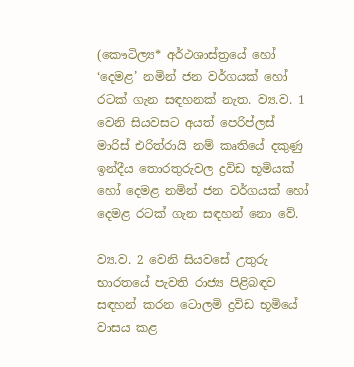(කෞටිල්‍ය* අර්ථශාස්ත්‍රයේ හෝ ‘දෙමළ’ නමින් ජන වර්ගයක් හෝ රටක් ගැන සඳහනක් නැත. ව්‍ය.ව. 1 වෙනි සියවසට අයත් පෙරිප්ලස් මාරිස් එරිත්රායි නම් කෘතියේ දකුණු ඉන්දීය තොරතුරුවල ද්‍රවිඩ භූමියක් හෝ දෙමළ නමින් ජන වර්ගයක් හෝ දෙමළ රටක් ගැන සඳහන් නො වේ.

ව්‍ය.ව. 2 වෙනි සියවසේ උතුරු භාරතයේ පැවති රාජ්‍ය පිළිබඳව සඳහන් කරන ටොලමි ද්‍රවිඩ භූමියේ වාසය කළ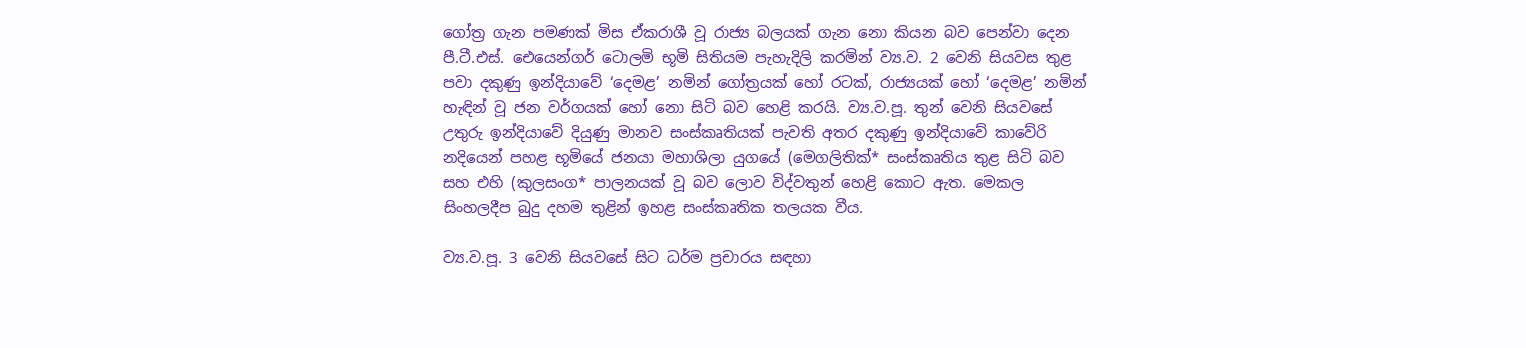ගෝත්‍ර ගැන පමණක් මිස ඒකරාශී වූ රාජ්‍ය බලයක් ගැන නො කියන බව පෙන්වා දෙන පී.ටී.එස්. ඓයෙන්ගර් ටොලමි භූමි සිතියම පැහැදිලි කරමින් ව්‍ය.ව. 2 වෙනි සියවස තුළ පවා දකුණු ඉන්දියාවේ ‘දෙමළ’ නමින් ගෝත්‍රයක් හෝ රටක්, රාජ්‍යයක් හෝ ‘දෙමළ’ නමින් හැඳින් වූ ජන වර්ගයක් හෝ නො සිටි බව හෙළි කරයි. ව්‍ය.ව.පූ. තුන් වෙනි සියවසේ උතුරු ඉන්දියාවේ දියුණු මානව සංස්කෘතියක් පැවති අතර දකුණු ඉන්දියාවේ කාවේරි නදියෙන් පහළ භූමියේ ජනයා මහාශිලා යුගයේ (මෙගලිතික්* සංස්කෘතිය තුළ සිටි බව සහ එහි (කුලසංග* පාලනයක් වූ බව ලොව විද්වතුන් හෙළි කොට ඇත. මෙකල සිංහලදීප බුදු දහම තුළින් ඉහළ සංස්කෘතික තලයක වීය.

ව්‍ය.ව.පූ. 3 වෙනි සියවසේ සිට ධර්ම ප්‍රචාරය සඳහා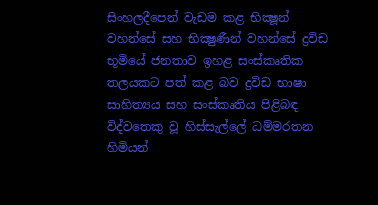සිංහලදීපෙන් වැඩම කළ භික්‍ෂූන් වහන්සේ සහ භික්‍ෂුණීන් වහන්සේ ද්‍රවිඩ භූමියේ ජනතාව ඉහළ සංස්කෘතික තලයකට පත් කළ බව ද්‍රවිඩ භාෂා සාහිත්‍යය සහ සංස්කෘතිය පිළිබඳ විද්වතෙකු වූ හිස්සැල්ලේ ධම්මරතන හිමියන්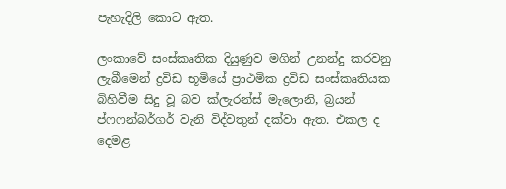පැහැදිලි කොට ඇත.

ලංකාවේ සංස්කෘතික දියුණුව මගින් උනන්දු කරවනු ලැබීමෙන් ද්‍රවිඩ භූමියේ ප්‍රාථමික ද්‍රවිඩ සංස්කෘතියක බිහිවීම සිදු වූ බව ක්ලැරන්ස් මැලොනි, බ්‍රයන් ප්ෆෆන්බර්ගර් වැනි විද්වතුන් දක්වා ඇත. එකල ද දෙමළ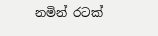නමින් රටක්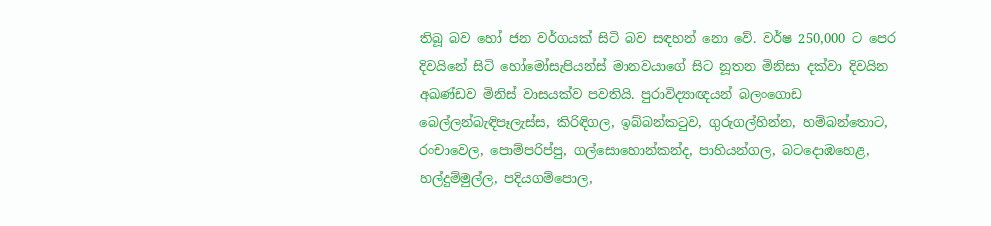තිබූ බව හෝ ජන වර්ගයක් සිටි බව සඳහන් නො වේ. වර්ෂ 250,000 ට පෙර දිවයිනේ සිටි හෝමෝසැපියන්ස් මානවයාගේ සිට නූතන මිනිසා දක්වා දිවයින අඛණ්ඩව මිනිස් වාසයක්ව පවතියි. පුරාවිද්‍යාඥයන් බලංගොඩ බෙල්ලන්බැඳිපෑලැස්ස, කිරිඳිගල, ඉබ්බන්කටුව, ගුරුගල්හින්න, හම්බන්තොට, රංචාවෙල, පොම්පරිප්පු, ගල්සොහොන්කන්ද, පාහියන්ගල, බටදොඹහෙළ, හල්දුම්මුල්ල, පදියගම්පොල,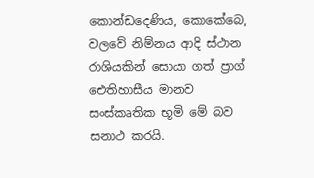කොන්ඩදෙණිය, කොකේබෙ, වලවේ නිම්නය ආදි ස්ථාන රාශියකින් සොයා ගත් ප්‍රාග් ඓතිහාසීය මානව සංස්කෘතික භූමි මේ බව සනාථ කරයි.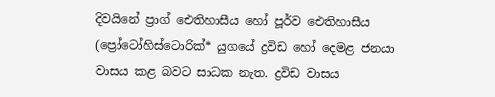දිවයිනේ ප්‍රාග් ඓතිහාසීය හෝ පූර්ව ඓතිහාසීය (ප්‍රෝටෝහිස්ටොරික්* යුගයේ ද්‍රවිඩ හෝ දෙමළ ජනයා වාසය කළ බවට සාධක නැත. ද්‍රවිඩ වාසය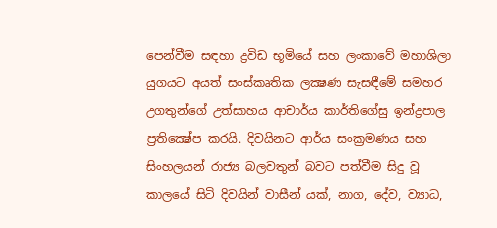පෙන්වීම සඳහා ද්‍රවිඩ භූමියේ සහ ලංකාවේ මහාශිලා යුගයට අයත් සංස්කෘතික ලක්‍ෂණ සැසඳීමේ සමහර උගතුන්ගේ උත්සාහය ආචාර්ය කාර්තිගේසු ඉන්ද්‍රපාල ප්‍රතික්‍ෂේප කරයි. දිවයිනට ආර්ය සංක්‍රමණය සහ සිංහලයන් රාජ්‍ය බලවතුන් බවට පත්වීම සිදු වූ කාලයේ සිටි දිවයින් වාසීන් යක්, නාග, දේව, ව්‍යාධ,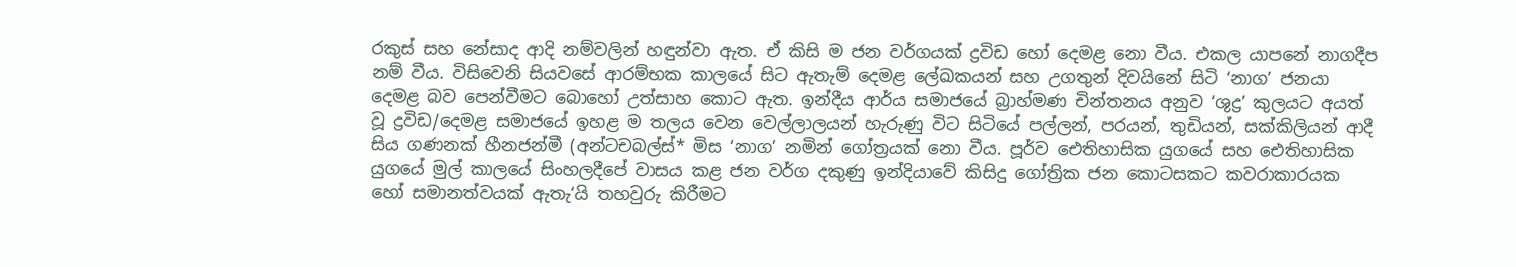රකුස් සහ නේසාද ආදි නම්වලින් හඳුන්වා ඇත. ඒ කිසි ම ජන වර්ගයක් ද්‍රවිඩ හෝ දෙමළ නො වීය. එකල යාපනේ නාගදීප නම් වීය. විසිවෙනි සියවසේ ආරම්භක කාලයේ සිට ඇතැම් දෙමළ ලේඛකයන් සහ උගතුන් දිවයිනේ සිටි ‘නාග’ ජනයා දෙමළ බව පෙන්වීමට බොහෝ උත්සාහ කොට ඇත. ඉන්දීය ආර්ය සමාජයේ බ්‍රාහ්මණ චින්තනය අනුව ‘ශුද්‍ර’ කුලයට අයත් වූ ද්‍රවිඩ/දෙමළ සමාජයේ ඉහළ ම තලය වෙන වෙල්ලාලයන් හැරුණු විට සිටියේ පල්ලන්, පරයන්, තුඩියන්, සක්කිලියන් ආදී සිය ගණනක් හීනජන්මී (අන්ටචබල්ස්* මිස ‘නාග’ නමින් ගෝත්‍රයක් නො වීය. පූර්ව ඓතිහාසික යුගයේ සහ ඓතිහාසික යුගයේ මුල් කාලයේ සිංහලදීපේ වාසය කළ ජන වර්ග දකුණු ඉන්දියාවේ කිසිදු ගෝත්‍රික ජන කොටසකට කවරාකාරයක හෝ සමානත්වයක් ඇතැ‘යි තහවුරු කිරීමට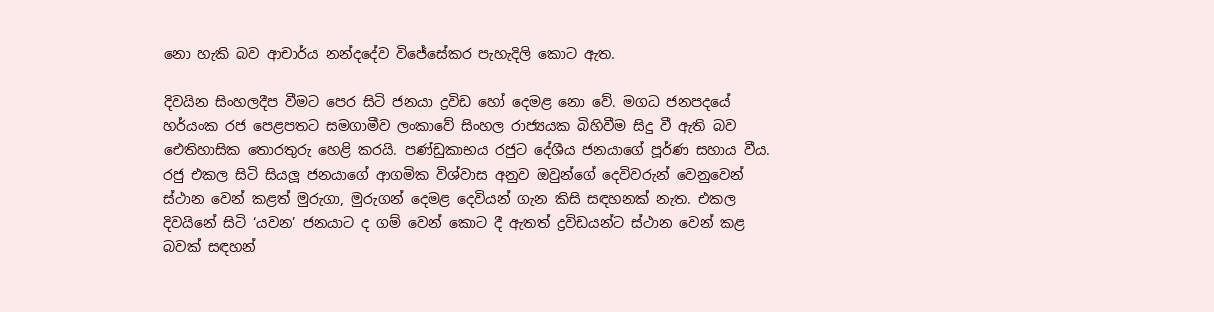නො හැකි බව ආචාර්ය නන්දදේව විජේසේකර පැහැදිලි කොට ඇත.

දිවයින සිංහලදීප වීමට පෙර සිටි ජනයා ද්‍රවිඩ හෝ දෙමළ නො වේ. මගධ ජනපදයේ හර්යංක රජ පෙළපතට සමගාමීව ලංකාවේ සිංහල රාජ්‍යයක බිහිවීම සිදු වී ඇති බව ඓතිහාසික තොරතුරු හෙළි කරයි. පණ්ඩුකාභය රජුට දේශීය ජනයාගේ පූර්ණ සහාය වීය. රජු එකල සිටි සියලූ ජනයාගේ ආගමික විශ්වාස අනුව ඔවුන්ගේ දෙවිවරුන් වෙනුවෙන් ස්ථාන වෙන් කළත් මුරුගා, මුරුගන් දෙමළ දෙවියන් ගැන කිසි සඳහනක් නැත. එකල දිවයිනේ සිටි ‘යවන’ ජනයාට ද ගම් වෙන් කොට දී ඇතත් ද්‍රවිඩයන්ට ස්ථාන වෙන් කළ බවක් සඳහන්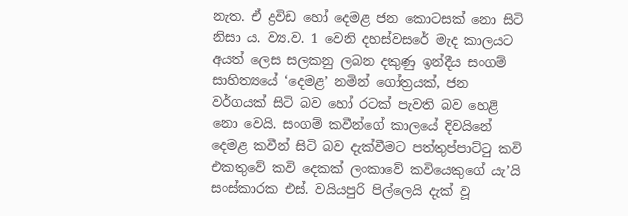නැත. ඒ ද්‍රවිඩ හෝ දෙමළ ජන කොටසක් නො සිටි නිසා ය. ව්‍ය.ව. 1 වෙනි දහස්වසරේ මැද කාලයට අයත් ලෙස සලකනු ලබන දකුණු ඉන්දීය සංගම් සාහිත්‍යයේ ‘දෙමළ’ නමින් ගෝත්‍රයක්, ජන වර්ගයක් සිටි බව හෝ රටක් පැවති බව හෙළි නො වෙයි. සංගම් කවීන්ගේ කාලයේ දිවයිනේ දෙමළ කවීන් සිටි බව දැක්වීමට පත්තුප්පාට්ටු කවි එකතුවේ කවි දෙකක් ලංකාවේ කවියෙකුගේ යැ’යි සංස්කාරක එස්. වයියපුරි පිල්ලෙයි දැක් වූ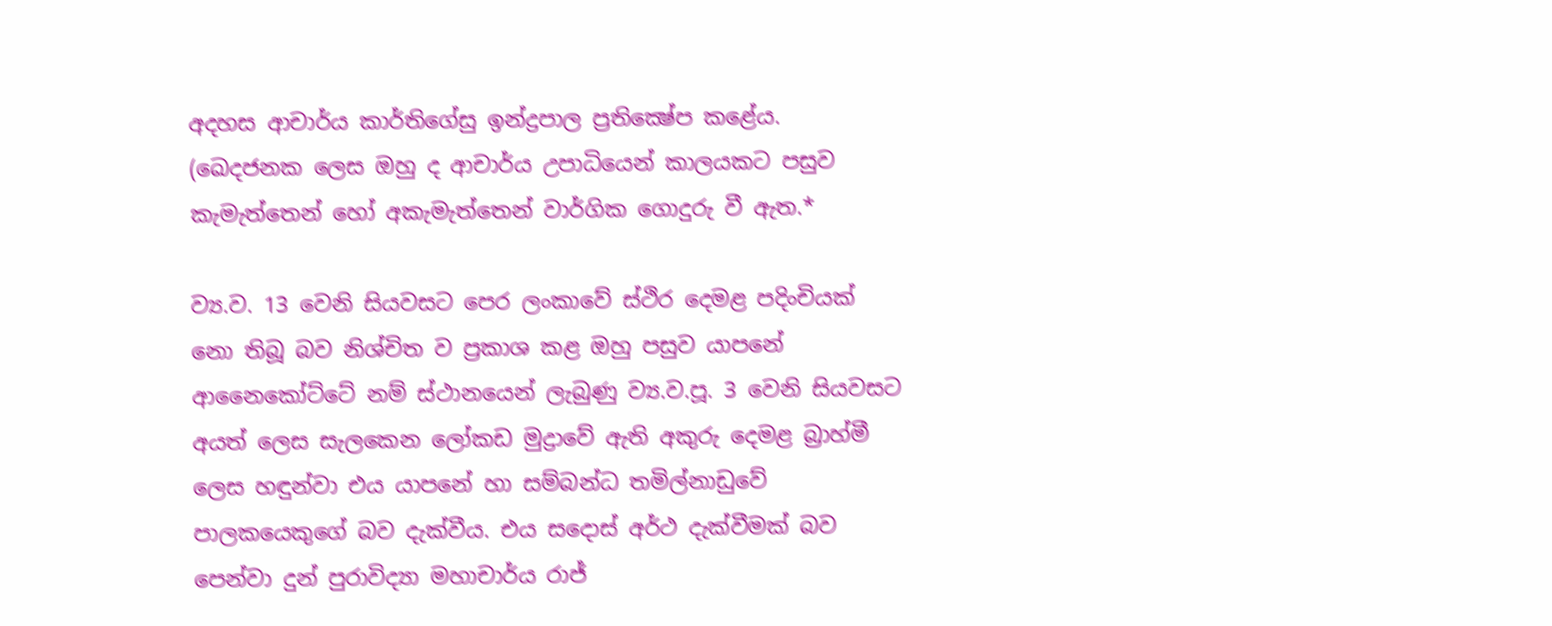අදහස ආචාර්ය කාර්තිගේසු ඉන්ද්‍රපාල ප්‍රතික්‍ෂේප කළේය. (ඛෙදජනක ලෙස ඔහු ද ආචාර්ය උපාධියෙන් කාලයකට පසුව කැමැත්තෙන් හෝ අකැමැත්තෙන් වාර්ගික ගොදුරු වී ඇත.*

ව්‍ය.ව. 13 වෙනි සියවසට පෙර ලංකාවේ ස්ථිර දෙමළ පදිංචියක් නො තිබූ බව නිශ්චිත ව ප්‍රකාශ කළ ඔහු පසුව යාපනේ ආනෛකෝට්ටේ නම් ස්ථානයෙන් ලැබුණු ව්‍ය.ව.පූ. 3 වෙනි සියවසට අයත් ලෙස සැලකෙන ලෝකඩ මුද්‍රාවේ ඇති අකුරු දෙමළ බ්‍රාහ්මී ලෙස හඳුන්වා එය යාපනේ හා සම්බන්ධ තමිල්නාඩුවේ පාලකයෙකුගේ බව දැක්වීය. එය සදොස් අර්ථ දැක්වීමක් බව පෙන්වා දුන් පුරාවිද්‍යා මහාචාර්ය රාජ්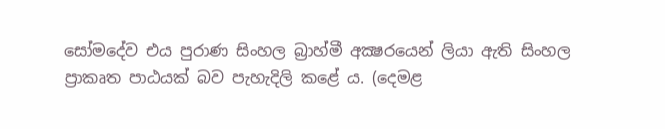සෝමදේව එය පුරාණ සිංහල බ්‍රාහ්මී අක්‍ෂරයෙන් ලියා ඇති සිංහල ප්‍රාකෘත පාඨයක් බව පැහැදිලි කළේ ය. (දෙමළ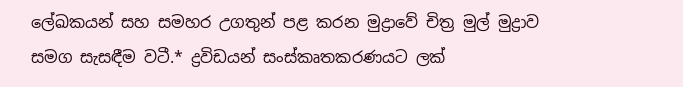ලේඛකයන් සහ සමහර උගතුන් පළ කරන මුද්‍රාවේ චිත්‍ර මුල් මුද්‍රාව සමග සැසඳීම වටී.* ද්‍රවිඩයන් සංස්කෘතකරණයට ලක්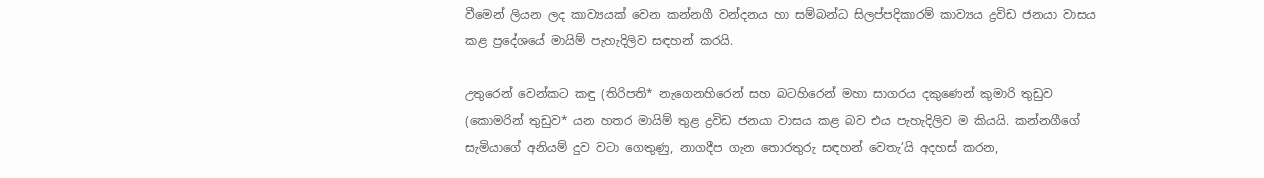වීමෙන් ලියන ලද කාව්‍යයක් වෙන කන්නගී වන්දනය හා සම්බන්ධ සිලප්පදිකාරම් කාව්‍යය ද්‍රවිඩ ජනයා වාසය කළ ප්‍රදේශයේ මායිම් පැහැදිලිව සඳහන් කරයි.

උතුරෙන් වෙන්කට කඳු (තිරිපති* නැගෙනහිරෙන් සහ බටහිරෙන් මහා සාගරය දකුණෙන් කුමාරි තුඩුව (කොමරින් තුඩුව* යන හතර මායිම් තුළ ද්‍රවිඩ ජනයා වාසය කළ බව එය පැහැදිලිව ම කියයි. කන්නගීගේ සැමියාගේ අනියම් දුව වටා ගෙතුණු, නාගදීප ගැන තොරතුරු සඳහන් වෙතැ’යි අදහස් කරන,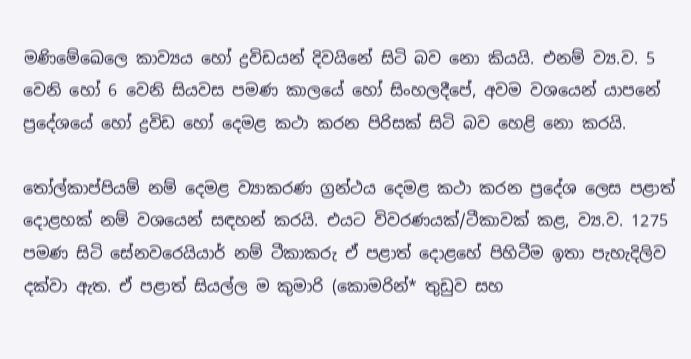මණිමේඛෙලෙ කාව්‍යය හෝ ද්‍රවිඩයන් දිවයිනේ සිටි බව නො කියයි. එනම් ව්‍ය.ව. 5 වෙනි හෝ 6 වෙනි සියවස පමණ කාලයේ හෝ සිංහලදීපේ, අවම වශයෙන් යාපනේ ප්‍රදේශයේ හෝ ද්‍රවිඩ හෝ දෙමළ කථා කරන පිරිසක් සිටි බව හෙළි නො කරයි.

තෝල්කාප්පියම් නම් දෙමළ ව්‍යාකරණ ග්‍රන්ථය දෙමළ කථා කරන ප්‍රදේශ ලෙස පළාත් දොළහක් නම් වශයෙන් සඳහන් කරයි. එයට විවරණයක්/ටීකාවක් කළ, ව්‍ය.ව. 1275 පමණ සිටි සේනවරෙයියාර් නම් ටීකාකරු ඒ පළාත් දොළහේ පිහිටීම ඉතා පැහැදිලිව දක්වා ඇත. ඒ පළාත් සියල්ල ම කුමාරි (කොමරින්* තුඩුව සහ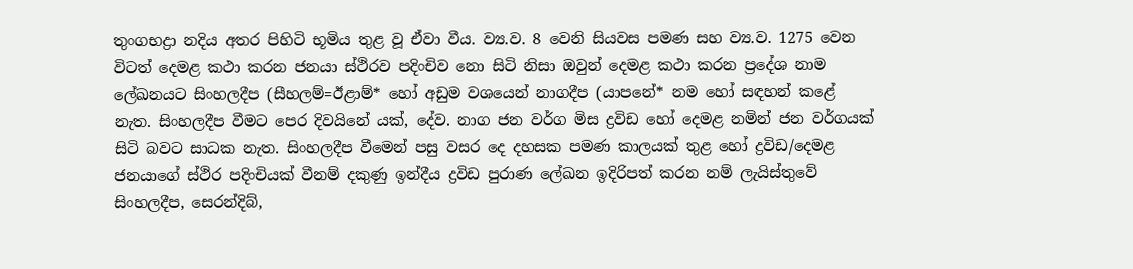තුංගභද්‍රා නදිය අතර පිහිටි භූමිය තුළ වූ ඒවා වීය. ව්‍ය.ව. 8 වෙනි සියවස පමණ සහ ව්‍ය.ව. 1275 වෙන විටත් දෙමළ කථා කරන ජනයා ස්ථිරව පදිංචිව නො සිටි නිසා ඔවුන් දෙමළ කථා කරන ප්‍රදේශ නාම ලේඛනයට සිංහලදීප (සීහලම්=ඊළාම්* හෝ අඩුම වශයෙන් නාගදීප (යාපනේ* නම හෝ සඳහන් කළේ නැත. සිංහලදීප වීමට පෙර දිවයිනේ යක්, දේව. නාග ජන වර්ග මිස ද්‍රවිඩ හෝ දෙමළ නමින් ජන වර්ගයක් සිටි බවට සාධක නැත. සිංහලදීප වීමෙන් පසු වසර දෙ දහසක පමණ කාලයක් තුළ හෝ ද්‍රවිඩ/දෙමළ ජනයාගේ ස්ථිර පදිංචියක් වීනම් දකුණු ඉන්දීය ද්‍රවිඩ පුරාණ ලේඛන ඉදිරිපත් කරන නම් ලැයිස්තුවේ සිංහලදීප, සෙරන්දිබ්,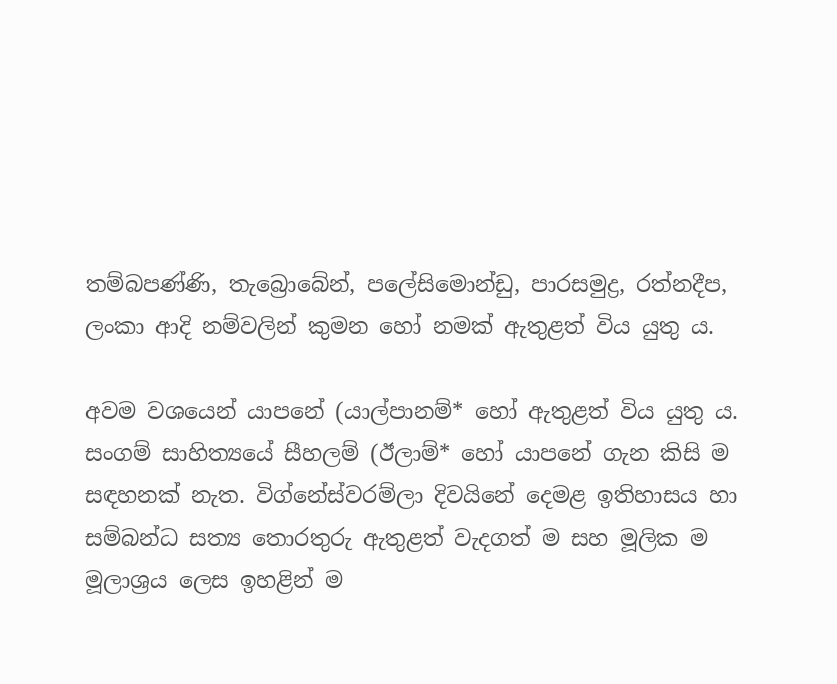තම්බපණ්ණි, තැබ්‍රොබේන්, පලේසිමොන්ඩු, පාරසමුද්‍ර, රත්නදීප, ලංකා ආදි නම්වලින් කුමන හෝ නමක් ඇතුළත් විය යුතු ය.

අවම වශයෙන් යාපනේ (යාල්පානම්* හෝ ඇතුළත් විය යුතු ය. සංගම් සාහිත්‍යයේ සීහලම් (ඊලාම්* හෝ යාපනේ ගැන කිසි ම සඳහනක් නැත. විග්නේස්වරම්ලා දිවයිනේ දෙමළ ඉතිහාසය හා සම්බන්ධ සත්‍ය තොරතුරු ඇතුළත් වැදගත් ම සහ මූලික ම මූලාශ්‍රය ලෙස ඉහළින් ම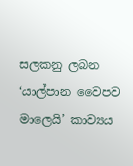සලකනු ලබන ‘යාල්පාන වෛපව මාලෙයි’ කාව්‍යය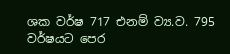ශක වර්ෂ 717 එනම් ව්‍ය.ව. 795 වර්ෂයට පෙර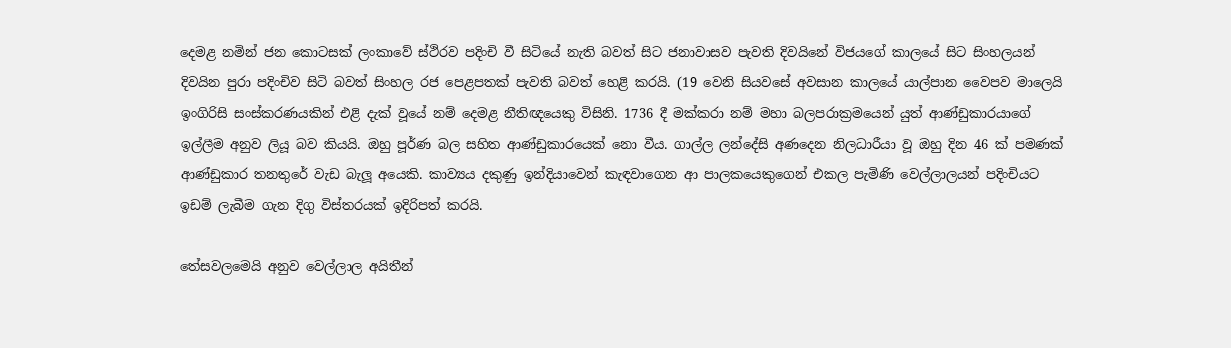දෙමළ නමින් ජන කොටසක් ලංකාවේ ස්ථිරව පදිංචි වී සිටියේ නැති බවත් සිට ජනාවාසව පැවති දිවයිනේ විජයගේ කාලයේ සිට සිංහලයන් දිවයින පුරා පදිංචිව සිටි බවත් සිංහල රජ පෙළපතක් පැවති බවත් හෙළි කරයි. (19 වෙනි සියවසේ අවසාන කාලයේ යාල්පාන වෛපව මාලෙයි ඉංගිරිසි සංස්කරණයකින් එළි දැක් වූයේ නම් දෙමළ නීතිඥයෙකු විසිනි. 1736 දී මක්කරා නම් මහා බලපරාක්‍රමයෙන් යුත් ආණ්ඩුකාරයාගේ ඉල්ලීම අනුව ලියූ බව කියයි. ඔහු පූර්ණ බල සහිත ආණ්ඩුකාරයෙක් නො වීය. ගාල්ල ලන්දේසි අණදෙන නිලධාරීයා වූ ඔහු දින 46 ක් පමණක් ආණ්ඩුකාර තනතුරේ වැඩ බැලූ අයෙකි. කාව්‍යය දකුණු ඉන්දියාවෙන් කැඳවාගෙන ආ පාලකයෙකුගෙන් එකල පැමිණි වෙල්ලාලයන් පදිංචියට ඉඩම් ලැබීම ගැන දිගු විස්තරයක් ඉදිරිපත් කරයි.

තේසවලමෙයි අනුව වෙල්ලාල අයිතීන්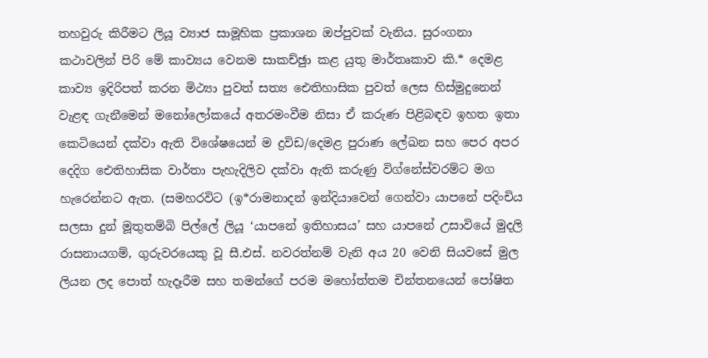තහවුරු කිරීමට ලියූ ව්‍යාජ සාමූහික ප්‍රකාශන ඔප්පුවක් වැනිය. සුරංගනා කථාවලින් පිරි මේ කාව්‍යය වෙනම සාකච්ඡුා කළ යුතු මාර්තෘකාව කි.* දෙමළ කාව්‍ය ඉදිරිපත් කරන මිථ්‍යා පුවත් සත්‍ය ඓතිහාසික පුවත් ලෙස හිස්මුදුනෙන් වැළඳ ගැනීමෙන් මනෝලෝකයේ අතරමංවීම නිසා ඒ කරුණ පිළිබඳව ඉහත ඉතා කෙටියෙන් දක්වා ඇති විශේෂයෙන් ම ද්‍රවිඩ/දෙමළ පුරාණ ලේඛන සහ පෙර අපර දෙදිග ඓතිහාසික වාර්තා පැහැදිලිව දක්වා ඇති කරුණු විග්නේස්වරම්ට මග හැරෙන්නට ඇත. (සමහරවිට (ඉ*රාමනාදන් ඉන්දියාවෙන් ගෙන්වා යාපනේ පදිංචිය සලසා දුන් මූතුතම්බි පිල්ලේ ලියූ ‘යාපනේ ඉතිහාසය’ සහ යාපනේ උසාවියේ මුදලි රාසනායගම්, ගුරුවරයෙකු වූ සී.එස්. නවරත්නම් වැනි අය 20 වෙනි සියවසේ මුල ලියන ලද පොත් හැදෑරීම සහ තමන්ගේ පරම මහෝත්තම චින්තනයෙන් පෝෂිත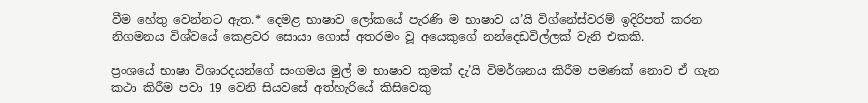වීම හේතු වෙන්නට ඇත.* දෙමළ භාෂාව ලෝකයේ පැරණි ම භාෂාව ය’යි විග්නේස්වරම් ඉදිරිපත් කරන නිගමනය විශ්වයේ කෙළවර සොයා ගොස් අතරමං වූ අයෙකුගේ නන්දෙඩවිල්ලක් වැනි එකකි.

ප්‍රංශයේ භාෂා විශාරදයන්ගේ සංගමය මුල් ම භාෂාව කුමක් දැ’යි විමර්ශනය කිරීම පමණක් නොව ඒ ගැන කථා කිරීම පවා 19 වෙනි සියවසේ අත්හැරියේ කිසිවෙකු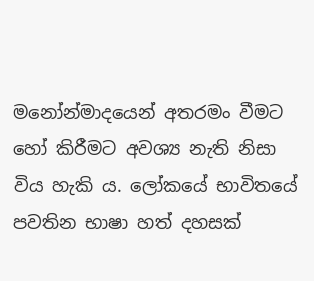මනෝන්මාදයෙන් අතරමං වීමට හෝ කිරීමට අවශ්‍ය නැති නිසා විය හැකි ය. ලෝකයේ භාවිතයේ පවතින භාෂා හත් දහසක්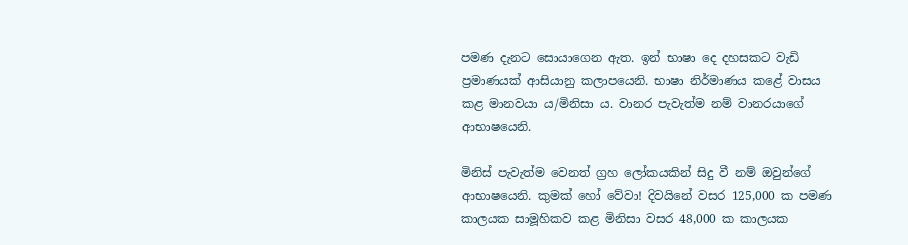පමණ දැනට සොයාගෙන ඇත. ඉන් භාෂා දෙ දහසකට වැඩි ප්‍රමාණයක් ආසියානු කලාපයෙනි. භාෂා නිර්මාණය කළේ වාසය කළ මානවයා ය/මිනිසා ය. වානර පැවැත්ම නම් වානරයාගේ ආභාෂයෙනි.

මිනිස් පැවැත්ම වෙනත් ග්‍රහ ලෝකයකින් සිදු වී නම් ඔවුන්ගේ ආභාෂයෙනි. කුමක් හෝ වේවා! දිවයිනේ වසර 125,000 ක පමණ කාලයක සාමූහිකව කළ මිනිසා වසර 48,000 ක කාලයක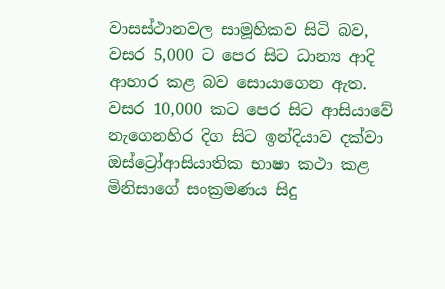වාසස්ථානවල සාමූහිකව සිටි බව, වසර 5,000 ට පෙර සිට ධාන්‍ය ආදි ආහාර කළ බව සොයාගෙන ඇත. වසර 10,000 කට පෙර සිට ආසියාවේ නැගෙනහිර දිග සිට ඉන්දියාව දක්වා ඔස්ට්‍රෝආසියාතික භාෂා කථා කළ මිනිසාගේ සංක්‍රමණය සිදු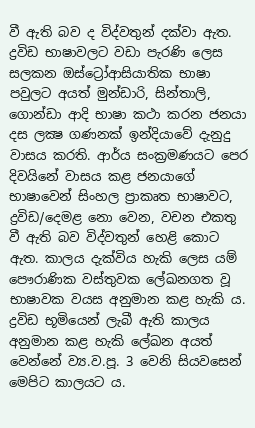වී ඇති බව ද විද්වතුන් දක්වා ඇත. ද්‍රවිඩ භාෂාවලට වඩා පැරණි ලෙස සලකන ඔස්ට්‍රෝආසියාතික භාෂා පවුලට අයත් මුන්ඩාරි, සින්තාලි, ගොන්ඩා ආදි භාෂා කථා කරන ජනයා දස ලක්‍ෂ ගණනක් ඉන්දියාවේ දැනුදු වාසය කරති. ආර්ය සංක්‍රමණයට පෙර දිවයිනේ වාසය කළ ජනයාගේ භාෂාවෙන් සිංහල ප්‍රාකෘත භාෂාවට, ද්‍රවිඩ/දෙමළ නො වෙන, වචන එකතු වී ඇති බව විද්වතුන් හෙළි කොට ඇත. කාලය දැක්විය හැකි ලෙස යම් පෞරාණික වස්තුවක ලේඛනගත වූ භාෂාවක වයස අනුමාන කළ හැකි ය. ද්‍රවිඩ භූමියෙන් ලැබී ඇති කාලය අනුමාන කළ හැකි ලේඛන අයත් වෙන්නේ ව්‍ය.ව.පූ. 3 වෙනි සියවසෙන් මෙපිට කාලයට ය.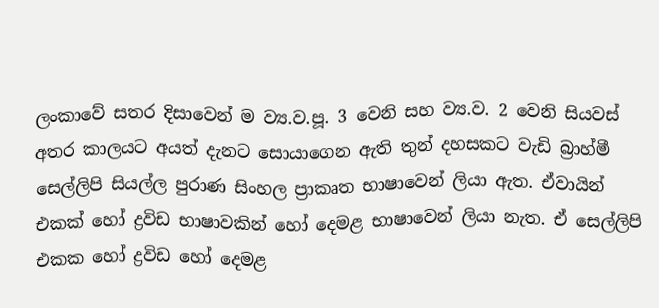ලංකාවේ සතර දිසාවෙන් ම ව්‍ය.ව.පූ. 3 වෙනි සහ ව්‍ය.ව. 2 වෙනි සියවස් අතර කාලයට අයත් දැනට සොයාගෙන ඇති තුන් දහසකට වැඩි බ්‍රාහ්මී සෙල්ලිපි සියල්ල පුරාණ සිංහල ප්‍රාකෘත භාෂාවෙන් ලියා ඇත. ඒවායින් එකක් හෝ ද්‍රවිඩ භාෂාවකින් හෝ දෙමළ භාෂාවෙන් ලියා නැත. ඒ සෙල්ලිපි එකක හෝ ද්‍රවිඩ හෝ දෙමළ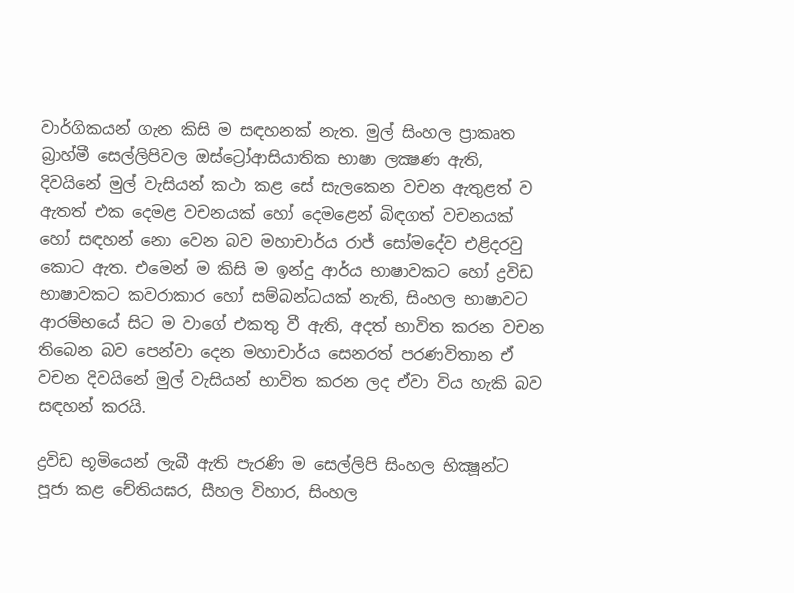වාර්ගිකයන් ගැන කිසි ම සඳහනක් නැත. මුල් සිංහල ප්‍රාකෘත බ්‍රාහ්මී සෙල්ලිපිවල ඔස්ට්‍රෝආසියාතික භාෂා ලක්‍ෂණ ඇති, දිවයිනේ මුල් වැසියන් කථා කළ සේ සැලකෙන වචන ඇතුළත් ව ඇතත් එක දෙමළ වචනයක් හෝ දෙමළෙන් බිඳගත් වචනයක් හෝ සඳහන් නො වෙන බව මහාචාර්ය රාජ් සෝමදේව එළිදරවු කොට ඇත. එමෙන් ම කිසි ම ඉන්දු ආර්ය භාෂාවකට හෝ ද්‍රවිඩ භාෂාවකට කවරාකාර හෝ සම්බන්ධයක් නැති, සිංහල භාෂාවට ආරම්භයේ සිට ම වාගේ එකතු වී ඇති, අදත් භාවිත කරන වචන තිබෙන බව පෙන්වා දෙන මහාචාර්ය සෙනරත් පරණවිතාන ඒ වචන දිවයිනේ මුල් වැසියන් භාවිත කරන ලද ඒවා විය හැකි බව සඳහන් කරයි.

ද්‍රවිඩ භූමියෙන් ලැබී ඇති පැරණි ම සෙල්ලිපි සිංහල භික්‍ෂූන්ට පූජා කළ චේතියඝර, සීහල විහාර, සිංහල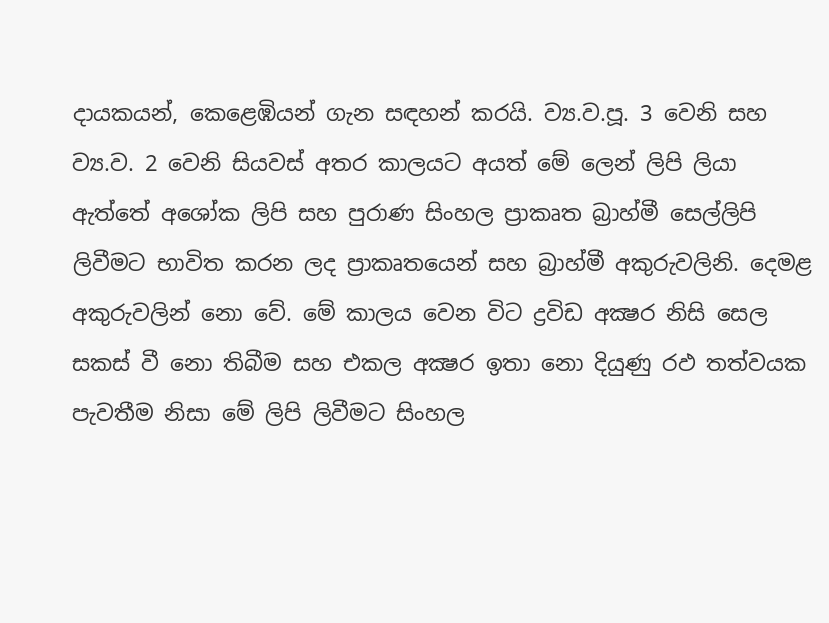දායකයන්, කෙළෙඹියන් ගැන සඳහන් කරයි. ව්‍ය.ව.පූ. 3 වෙනි සහ ව්‍ය.ව. 2 වෙනි සියවස් අතර කාලයට අයත් මේ ලෙන් ලිපි ලියා ඇත්තේ අශෝක ලිපි සහ පුරාණ සිංහල ප්‍රාකෘත බ්‍රාහ්මී සෙල්ලිපි ලිවීමට භාවිත කරන ලද ප්‍රාකෘතයෙන් සහ බ්‍රාහ්මී අකුරුවලිනි. දෙමළ අකුරුවලින් නො වේ. මේ කාලය වෙන විට ද්‍රවිඩ අක්‍ෂර නිසි සෙල සකස් වී නො තිබීම සහ එකල අක්‍ෂර ඉතා නො දියුණු රඵ තත්වයක පැවතීම නිසා මේ ලිපි ලිවීමට සිංහල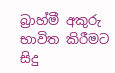බ්‍රාහ්මී අකුරු භාවිත කිරීමට සිදු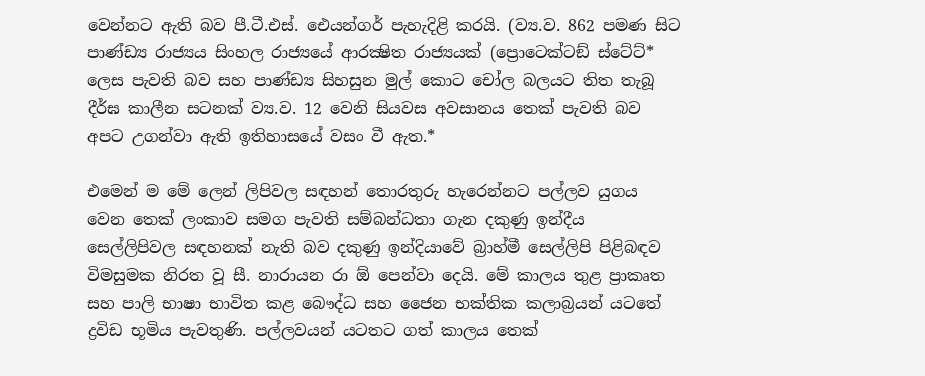වෙන්නට ඇති බව පී.ටී.එස්. ඓයන්ගර් පැහැදිළි කරයි. (ව්‍ය.ව. 862 පමණ සිට පාණ්ඩ්‍ය රාජ්‍යය සිංහල රාජ්‍යයේ ආරක්‍ෂිත රාජ්‍යයක් (ප්‍රොටෙක්ටඞ් ස්ටේට්* ලෙස පැවති බව සහ පාණ්ඩ්‍ය සිහසුන මුල් කොට චෝල බලයට තිත තැබූ දීර්ඝ කාලීන සටනක් ව්‍ය.ව. 12 වෙනි සියවස අවසානය තෙක් පැවති බව අපට උගන්වා ඇති ඉතිහාසයේ වසං වී ඇත.*

එමෙන් ම මේ ලෙන් ලිපිවල සඳහන් තොරතුරු හැරෙන්නට පල්ලව යුගය වෙන තෙක් ලංකාව සමග පැවති සම්බන්ධතා ගැන දකුණු ඉන්දීය සෙල්ලිපිවල සඳහනක් නැති බව දකුණු ඉන්දියාවේ බ්‍රාහ්මී සෙල්ලිපි පිළිබඳව විමසුමක නිරත වූ සී. නාරායන රා ඕ පෙන්වා දෙයි. මේ කාලය තුළ ප්‍රාකෘත සහ පාලි භාෂා භාවිත කළ බෞද්ධ සහ ජෛන භක්තික කලාබ්‍රයන් යටතේ ද්‍රවිඩ භූමිය පැවතුණි. පල්ලවයන් යටතට ගත් කාලය තෙක්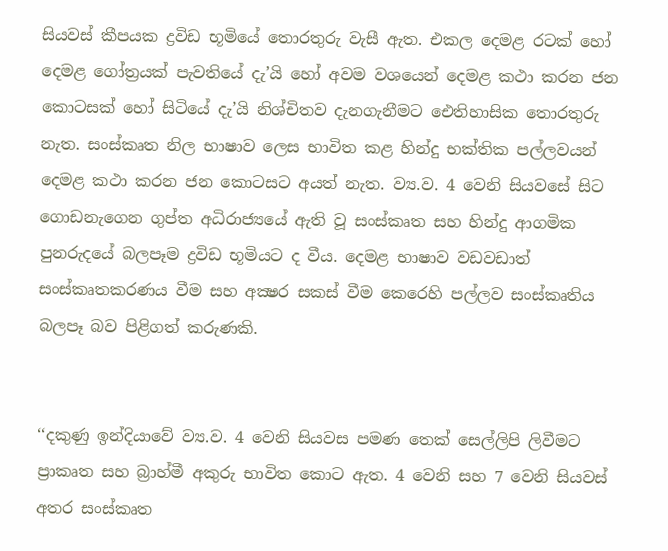සියවස් කීපයක ද්‍රවිඩ භූමියේ තොරතුරු වැසී ඇත. එකල දෙමළ රටක් හෝ දෙමළ ගෝත්‍රයක් පැවතියේ දැ’යි හෝ අවම වශයෙන් දෙමළ කථා කරන ජන කොටසක් හෝ සිටියේ දැ’යි නිශ්චිතව දැනගැනීමට ඓතිහාසික තොරතුරු නැත. සංස්කෘත නිල භාෂාව ලෙස භාවිත කළ හින්දු භක්තික පල්ලවයන් දෙමළ කථා කරන ජන කොටසට අයත් නැත. ව්‍ය.ව. 4 වෙනි සියවසේ සිට ගොඩනැගෙන ගුප්ත අධිරාජ්‍යයේ ඇති වූ සංස්කෘත සහ හින්දු ආගමික පුනරුදයේ බලපෑම ද්‍රවිඩ භූමියට ද වීය. දෙමළ භාෂාව වඩවඩාත් සංස්කෘතකරණය වීම සහ අක්‍ෂර සකස් වීම කෙරෙහි පල්ලව සංස්කෘතිය බලපෑ බව පිළිගත් කරුණකි.


‘‘දකුණු ඉන්දියාවේ ව්‍ය.ව. 4 වෙනි සියවස පමණ තෙක් සෙල්ලිපි ලිවීමට ප්‍රාකෘත සහ බ්‍රාහ්මී අකුරු භාවිත කොට ඇත. 4 වෙනි සහ 7 වෙනි සියවස් අතර සංස්කෘත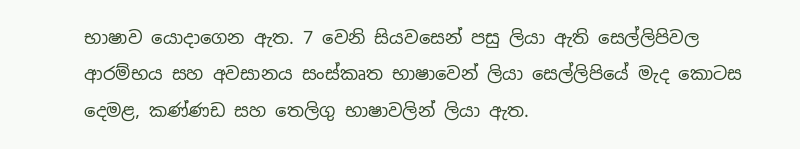භාෂාව යොදාගෙන ඇත. 7 වෙනි සියවසෙන් පසු ලියා ඇති සෙල්ලිපිවල ආරම්භය සහ අවසානය සංස්කෘත භාෂාවෙන් ලියා සෙල්ලිපියේ මැද කොටස දෙමළ, කණ්ණඩ සහ තෙලිගු භාෂාවලින් ලියා ඇත.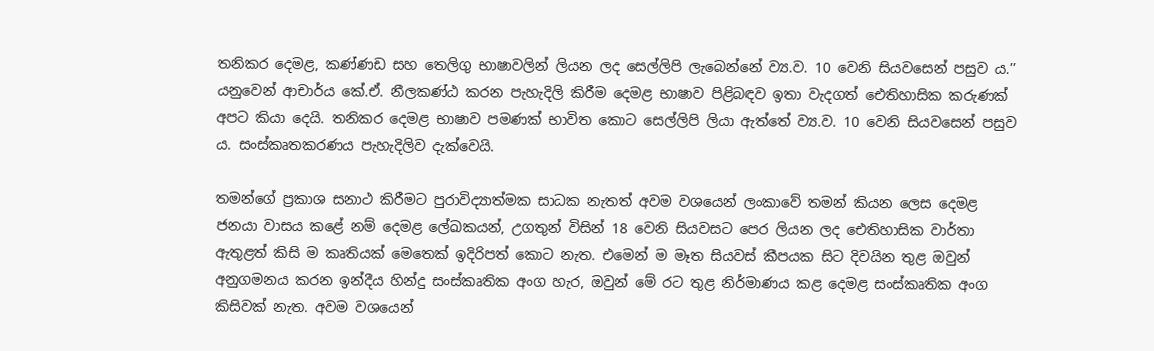තනිකර දෙමළ, කණ්ණඩ සහ තෙලිගු භාෂාවලින් ලියන ලද සෙල්ලිපි ලැබෙන්නේ ව්‍ය.ව. 10 වෙනි සියවසෙන් පසුව ය.’’ යනුවෙන් ආචාර්ය කේ.ඒ. නීලකණ්ඨ කරන පැහැදිලි කිරීම දෙමළ භාෂාව පිළිබඳව ඉතා වැදගත් ඓතිහාසික කරුණක් අපට කියා දෙයි. තනිකර දෙමළ භාෂාව පමණක් භාවිත කොට සෙල්ලිපි ලියා ඇත්තේ ව්‍ය.ව. 10 වෙනි සියවසෙන් පසුව ය. සංස්කෘතකරණය පැහැදිලිව දැක්වෙයි.

තමන්ගේ ප්‍රකාශ සනාථ කිරීමට පුරාවිද්‍යාත්මක සාධක නැතත් අවම වශයෙන් ලංකාවේ තමන් කියන ලෙස දෙමළ ජනයා වාසය කළේ නම් දෙමළ ලේඛකයන්, උගතුන් විසින් 18 වෙනි සියවසට පෙර ලියන ලද ඓතිහාසික වාර්තා ඇතුළත් කිසි ම කෘතියක් මෙතෙක් ඉදිරිපත් කොට නැත. එමෙන් ම මෑත සියවස් කීපයක සිට දිවයින තුළ ඔවුන් අනුගමනය කරන ඉන්දීය හින්දු සංස්කෘතික අංග හැර, ඔවුන් මේ රට තුළ නිර්මාණය කළ දෙමළ සංස්කෘතික අංග කිසිවක් නැත. අවම වශයෙන්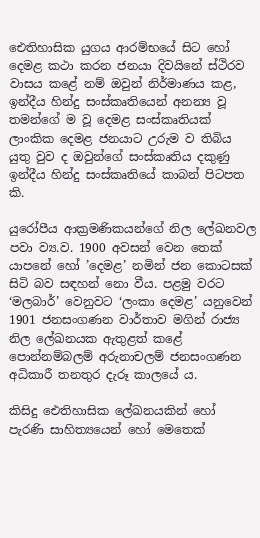ඓතිහාසික යුගය ආරම්භයේ සිට හෝ දෙමළ කථා කරන ජනයා දිවයිනේ ස්ථිරව වාසය කළේ නම් ඔවුන් නිර්මාණය කළ, ඉන්දීය හින්දු සංස්කෘතියෙන් අනන්‍ය වූ තමන්ගේ ම වූ දෙමළ සංස්කෘතියක් ලාංකික දෙමළ ජනයාට උරුම ව තිබිය යුතු වුව ද ඔවුන්ගේ සංස්කෘතිය දකුණු ඉන්දීය හින්දු සංස්කෘතියේ කාබන් පිටපත කි.

යුරෝපීය ආක්‍රමණිකයන්ගේ නිල ලේඛනවල පවා ව්‍ය.ව. 1900 අවසන් වෙන තෙක් යාපනේ හෝ ’දෙමළ’ නමින් ජන කොටසක් සිටි බව සඳහන් නො වීය. පළමු වරට ‘මලබාර්’ වෙනුවට ‘ලංකා දෙමළ’ යනුවෙන් 1901 ජනසංගණන වාර්තාව මගින් රාජ්‍ය නිල ලේඛනයක ඇතුළත් කළේ පොන්නම්බලම් අරුනාචලම් ජනසංගණන අධිකාරී තනතුර දැරූ කාලයේ ය.

කිසිදු ඓතිහාසික ලේඛනයකින් හෝ පැරණි සාහිත්‍යයෙන් හෝ මෙතෙක්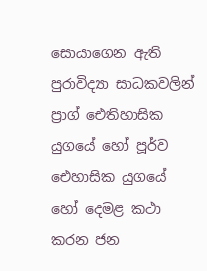සොයාගෙන ඇති පුරාවිද්‍යා සාධකවලින් ප්‍රාග් ඓතිහාසික යුගයේ හෝ පූර්ව ඓහාසික යුගයේ හෝ දෙමළ කථා කරන ජන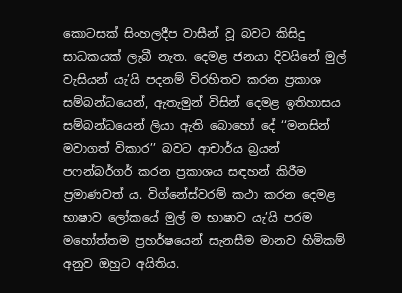කොටසක් සිංහලදීප වාසීන් වූ බවට කිසිදු සාධකයක් ලැබී නැත. දෙමළ ජනයා දිවයිනේ මුල් වැසියන් යැ’යි පදනම් විරහිතව කරන ප්‍රකාශ සම්බන්ධයෙන්, ඇතැමුන් විසින් දෙමළ ඉතිහාසය සම්බන්ධයෙන් ලියා ඇති බොහෝ දේ ‘‘මනසින් මවාගත් විකාර’’ බවට ආචාර්ය බ්‍රයන් පෆන්බර්ගර් කරන ප්‍රකාශය සඳහන් කිරීම ප්‍රමාණවත් ය. විග්නේස්වරම් කථා කරන දෙමළ භාෂාව ලෝකයේ මුල් ම භාෂාව යැ’යි පරම මහෝත්තම ප්‍රහර්ෂයෙන් සැනසීම මානව හිමිකම් අනුව ඔහුට අයිතිය.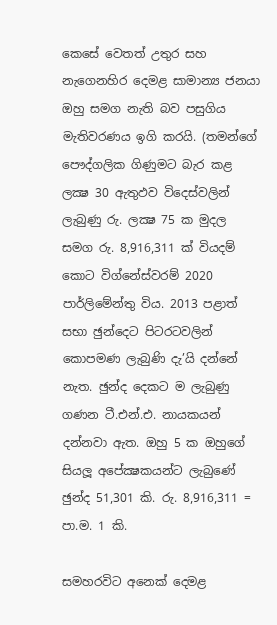කෙසේ වෙතත් උතුර සහ නැගෙනහිර දෙමළ සාමාන්‍ය ජනයා ඔහු සමග නැති බව පසුගිය මැතිවරණය ඉගි කරයි. (තමන්ගේ පෞද්ගලික ගිණුමට බැර කළ ලක්‍ෂ 30 ඇතුඵව විදෙස්වලින් ලැබුණු රු. ලක්‍ෂ 75 ක මුදල සමග රු. 8,916,311 ක් වියදම් කොට විග්නේස්වරම් 2020 පාර්ලිමේන්තු විය. 2013 පළාත් සභා ඡුන්දෙට පිටරටවලින් කොපමණ ලැබුණි දැ’යි දන්නේ නැත. ඡුන්ද දෙකට ම ලැබුණු ගණන ටී.එන්.එ. නායකයන් දන්නවා ඇත. ඔහු 5 ක ඔහුගේ සියලූ අපේක්‍ෂකයන්ට ලැබුණේ ඡුන්ද 51,301 කි. රු. 8,916,311 = පා.ම. 1 කි.

සමහරවිට අනෙක් දෙමළ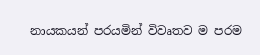නායකයන් පරයමින් විවෘතව ම පරම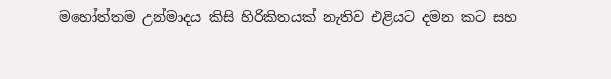මහෝත්තම උන්මාදය කිසි හිරිකිතයක් නැතිව එළියට දමන කට සහ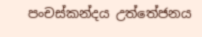පංචස්කන්දය උත්තේජනය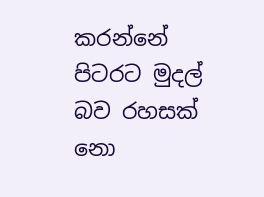කරන්නේ පිටරට මුදල් බව රහසක් නො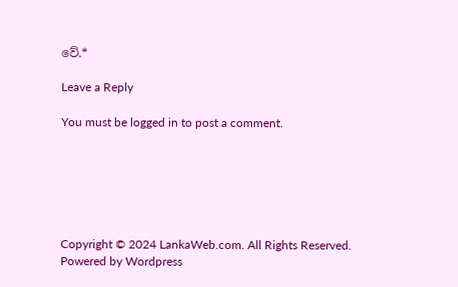වේ.*

Leave a Reply

You must be logged in to post a comment.






Copyright © 2024 LankaWeb.com. All Rights Reserved. Powered by Wordpress